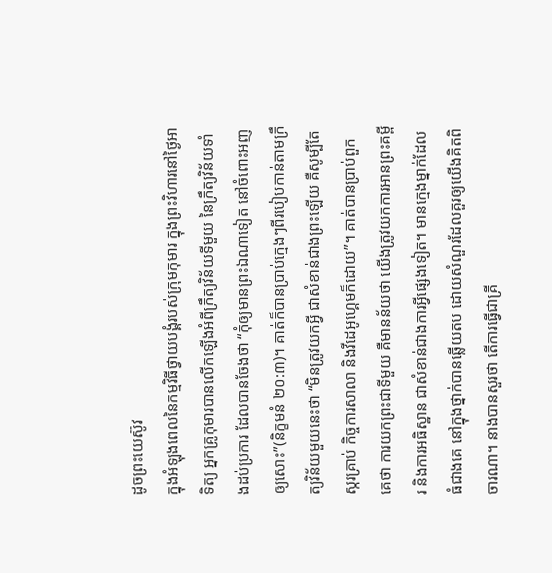ដូចព្រះយេស៊ូវ
ក្នុងអំឡុងពេលនៃកម្មវិធីថ្វាយបង្គំរបស់ក្រុមកុមារ ក្នុងព្រះវិហារនៅថ្ងៃអាទិត្យ អ្នកគ្រូកុមារបានលើកឡើងអំពីក្រឹត្យវិន័យទីមួយ នៃក្រឹត្យវិន័យទាំងដប់ប្រការ ដែលបានចែងថា “កុំឲ្យមានព្រះឯណាទៀត នៅចំពោះអញឲ្យសោះ”(និក្ខមនំ ២០:៣)។ គាត់ក៏បានប្រាប់ក្មេងៗពីរបៀបកាន់តាមក្រឹត្យវិន័យមួយនេះថា “មិនត្រូវយកអ្វី ជាសំខាន់ជាងព្រះឡើយ គឺសូម្បីតែស្ករគ្រាប់ កិច្ចការសាលា និងវីដេអូហ្គេមក៏ដោយ”។ គាត់បានប្រាប់ពួកគេថា ការយកព្រះជាទីមួយ គឺមានន័យថា យើងត្រូវយកការអានព្រះគម្ពីរ និងការអធិស្ឋាន ជាសំខាន់ជាងការអ្វីផ្សេងទៀត។ មានក្មេងម្នាក់ដែលធំជាងគេ នៅក្នុងថ្នាក់បានឆ្លើយតប ដោយសំណួរដែលគួរឲ្យយើងគិតពិចារណា។ នាងបានសួរថា តើការធ្វើជាគ្រី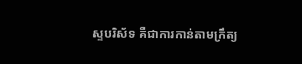ស្ទបរិស័ទ គឺជាការកាន់តាមក្រឹត្យ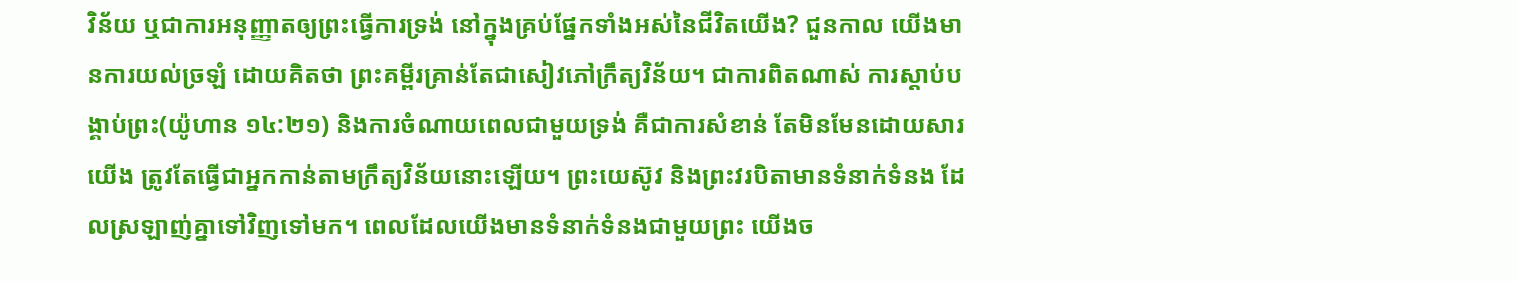វិន័យ ឬជាការអនុញ្ញាតឲ្យព្រះធ្វើការទ្រង់ នៅក្នុងគ្រប់ផ្នែកទាំងអស់នៃជីវិតយើង? ជួនកាល យើងមានការយល់ច្រឡំ ដោយគិតថា ព្រះគម្ពីរគ្រាន់តែជាសៀវភៅក្រឹត្យវិន័យ។ ជាការពិតណាស់ ការស្តាប់បង្គាប់ព្រះ(យ៉ូហាន ១៤:២១) និងការចំណាយពេលជាមួយទ្រង់ គឺជាការសំខាន់ តែមិនមែនដោយសារយើង ត្រូវតែធ្វើជាអ្នកកាន់តាមក្រឹត្យវិន័យនោះឡើយ។ ព្រះយេស៊ូវ និងព្រះវរបិតាមានទំនាក់ទំនង ដែលស្រឡាញ់គ្នាទៅវិញទៅមក។ ពេលដែលយើងមានទំនាក់ទំនងជាមួយព្រះ យើងច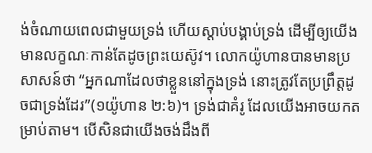ង់ចំណាយពេលជាមួយទ្រង់ ហើយស្តាប់បង្គាប់ទ្រង់ ដើម្បីឲ្យយើងមានលក្ខណៈកាន់តែដូចព្រះយេស៊ូវ។ លោកយ៉ូហានបានមានប្រសាសន៍ថា “អ្នកណាដែលថាខ្លួននៅក្នុងទ្រង់ នោះត្រូវតែប្រព្រឹត្តដូចជាទ្រង់ដែរ”(១យ៉ូហាន ២:៦)។ ទ្រង់ជាគំរូ ដែលយើងអាចយកតម្រាប់តាម។ បើសិនជាយើងចង់ដឹងពី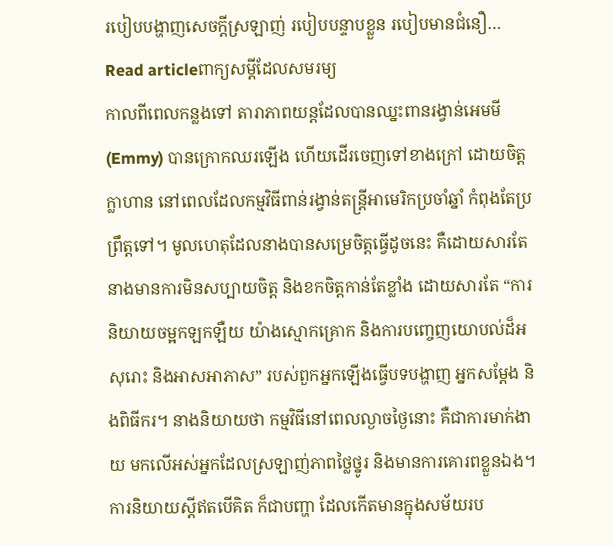របៀបបង្ហាញសេចក្តីស្រឡាញ់ របៀបបន្ទាបខ្លួន របៀបមានជំនឿ…
Read articleពាក្យសម្តីដែលសមរម្យ
កាលពីពេលកន្លងទៅ តារាភាពយន្តដែលបានឈ្នះពានរង្វាន់អេមមី(Emmy) បានក្រោកឈរឡើង ហើយដើរចេញទៅខាងក្រៅ ដោយចិត្តក្លាហាន នៅពេលដែលកម្មវិធីពាន់រង្វាន់តន្រ្តីអាមេរិកប្រចាំឆ្នាំ កំពុងតែប្រព្រឹត្តទៅ។ មូលហេតុដែលនាងបានសម្រេចិត្តធ្វើដូចនេះ គឺដោយសារតែនាងមានការមិនសប្បាយចិត្ត និងខកចិត្តកាន់តែខ្លាំង ដោយសារតែ “ការនិយាយចម្អកឡកឡឺយ យ៉ាងស្មោកគ្រោក និងការបញ្ចេញយោបល់ដ៏អសុរោះ និងអាសអាភាស” របស់ពួកអ្នកឡើងធ្វើបទបង្ហាញ អ្នកសម្តែង និងពិធីករ។ នាងនិយាយថា កម្មវិធីនៅពេលល្ងាចថ្ងៃនោះ គឺជាការមាក់ងាយ មកលើអស់អ្នកដែលស្រឡាញ់ភាពថ្លៃថ្នូរ និងមានការគោរពខ្លួនឯង។ ការនិយាយស្តីឥតបើគិត ក៏ជាបញ្ហា ដែលកើតមានក្នុងសម័យរប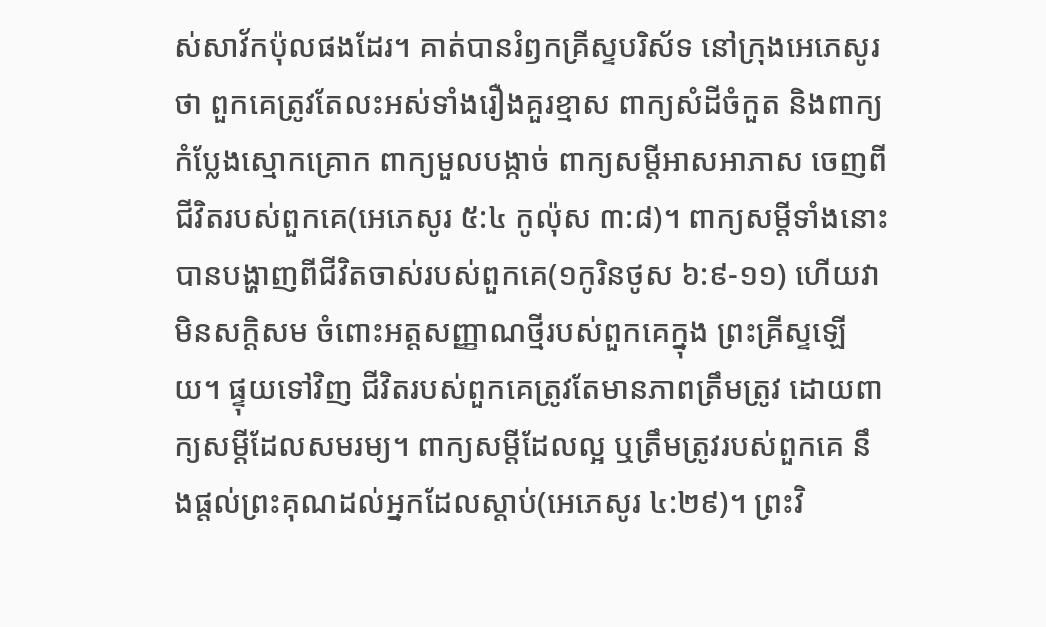ស់សាវ័កប៉ុលផងដែរ។ គាត់បានរំឭកគ្រីស្ទបរិស័ទ នៅក្រុងអេភេសូរថា ពួកគេត្រូវតែលះអស់ទាំងរឿងគួរខ្មាស ពាក្យសំដីចំកួត និងពាក្យកំប្លែងស្មោកគ្រោក ពាក្យមួលបង្កាច់ ពាក្យសម្តីអាសអាភាស ចេញពីជីវិតរបស់ពួកគេ(អេភេសូរ ៥:៤ កូល៉ុស ៣:៨)។ ពាក្យសម្តីទាំងនោះបានបង្ហាញពីជីវិតចាស់របស់ពួកគេ(១កូរិនថូស ៦:៩-១១) ហើយវាមិនសក្តិសម ចំពោះអត្តសញ្ញាណថ្មីរបស់ពួកគេក្នុង ព្រះគ្រីស្ទឡើយ។ ផ្ទុយទៅវិញ ជីវិតរបស់ពួកគេត្រូវតែមានភាពត្រឹមត្រូវ ដោយពាក្យសម្តីដែលសមរម្យ។ ពាក្យសម្តីដែលល្អ ឬត្រឹមត្រូវរបស់ពួកគេ នឹងផ្តល់ព្រះគុណដល់អ្នកដែលស្តាប់(អេភេសូរ ៤:២៩)។ ព្រះវិ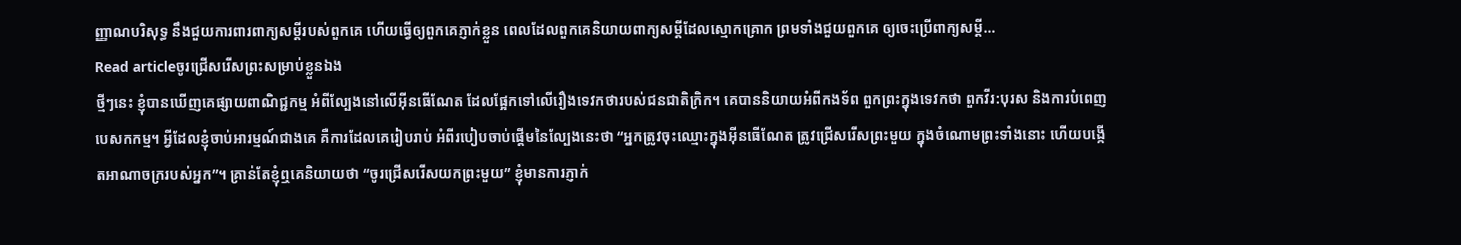ញ្ញាណបរិសុទ្ធ នឹងជួយការពារពាក្យសម្តីរបស់ពួកគេ ហើយធ្វើឲ្យពួកគេភ្ញាក់ខ្លួន ពេលដែលពួកគេនិយាយពាក្យសម្តីដែលស្មោកគ្រោក ព្រមទាំងជួយពួកគេ ឲ្យចេះប្រើពាក្យសម្តី…
Read articleចូរជ្រើសរើសព្រះសម្រាប់ខ្លួនឯង
ថ្មីៗនេះ ខ្ញុំបានឃើញគេផ្សាយពាណិជ្ជកម្ម អំពីល្បែងនៅលើអ៊ីនធើណែត ដែលផ្អែកទៅលើរឿងទេវកថារបស់ជនជាតិក្រិក។ គេបាននិយាយអំពីកងទ័ព ពួកព្រះក្នុងទេវកថា ពួកវីរ:បុរស និងការបំពេញបេសកកម្ម។ អ្វីដែលខ្ញុំចាប់អារម្មណ៍ជាងគេ គឺការដែលគេរៀបរាប់ អំពីរបៀបចាប់ផ្តើមនៃល្បែងនេះថា “អ្នកត្រូវចុះឈ្មោះក្នុងអ៊ីនធើណែត ត្រូវជ្រើសរើសព្រះមួយ ក្នុងចំណោមព្រះទាំងនោះ ហើយបង្កើតអាណាចក្ររបស់អ្នក”។ គ្រាន់តែខ្ញុំឮគេនិយាយថា “ចូរជ្រើសរើសយកព្រះមួយ” ខ្ញុំមានការភ្ញាក់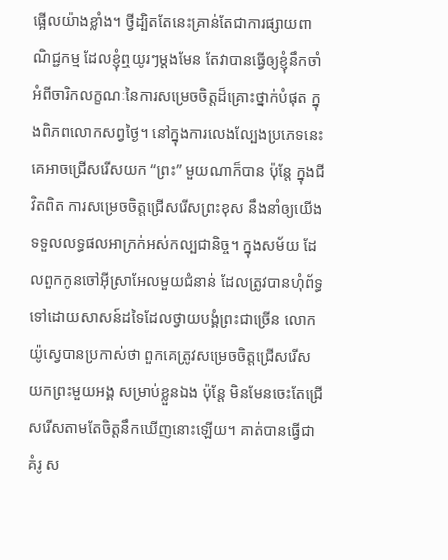ផ្អើលយ៉ាងខ្លាំង។ ថ្វីដ្បិតតែនេះគ្រាន់តែជាការផ្សាយពាណិជ្ជកម្ម ដែលខ្ញុំឮយូរៗម្តងមែន តែវាបានធ្វើឲ្យខ្ញុំនឹកចាំ អំពីចារិកលក្ខណៈនៃការសម្រេចចិត្តដ៏គ្រោះថ្នាក់បំផុត ក្នុងពិភពលោកសព្វថ្ងៃ។ នៅក្នុងការលេងល្បែងប្រភេទនេះ គេអាចជ្រើសរើសយក “ព្រះ” មួយណាក៏បាន ប៉ុន្តែ ក្នុងជីវិតពិត ការសម្រេចចិត្តជ្រើសរើសព្រះខុស នឹងនាំឲ្យយើងទទួលលទ្ធផលអាក្រក់អស់កល្បជានិច្ច។ ក្នុងសម័យ ដែលពួកកូនចៅអ៊ីស្រាអែលមួយជំនាន់ ដែលត្រូវបានហុំព័ទ្ធ ទៅដោយសាសន៍ដទៃដែលថ្វាយបង្គំព្រះជាច្រើន លោកយ៉ូស្វេបានប្រកាស់ថា ពួកគេត្រូវសម្រេចចិត្តជ្រើសរើសយកព្រះមួយអង្គ សម្រាប់ខ្លួនឯង ប៉ុន្តែ មិនមែនចេះតែជ្រើសរើសតាមតែចិត្តនឹកឃើញនោះឡើយ។ គាត់បានធ្វើជាគំរូ ស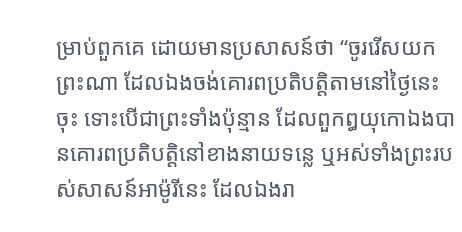ម្រាប់ពួកគេ ដោយមានប្រសាសន៍ថា “ចូររើសយកព្រះណា ដែលឯងចង់គោរពប្រតិបត្តិតាមនៅថ្ងៃនេះចុះ ទោះបើជាព្រះទាំងប៉ុន្មាន ដែលពួកឰយុកោឯងបានគោរពប្រតិបត្តិនៅខាងនាយទន្លេ ឬអស់ទាំងព្រះរបស់សាសន៍អាម៉ូរីនេះ ដែលឯងរា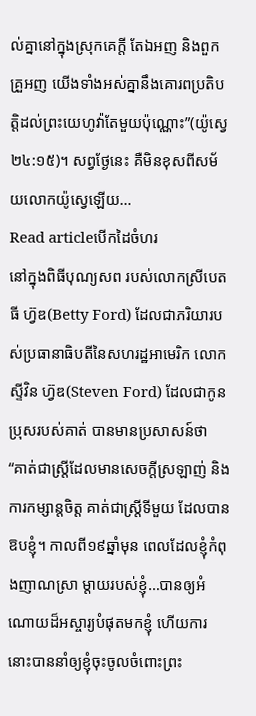ល់គ្នានៅក្នុងស្រុកគេក្តី តែឯអញ និងពួកគ្រួអញ យើងទាំងអស់គ្នានឹងគោរពប្រតិបត្តិដល់ព្រះយេហូវ៉ាតែមួយប៉ុណ្ណោះ”(យ៉ូស្វេ ២៤:១៥)។ សព្វថ្ងែនេះ គឺមិនខុសពីសម័យលោកយ៉ូស្វេឡើយ…
Read articleបើកដៃចំហរ
នៅក្នុងពិធីបុណ្យសព របស់លោកស្រីបេតធី ហ្វ៊ឌ(Betty Ford) ដែលជាភរិយារបស់ប្រធានាធិបតីនៃសហរដ្ឋអាមេរិក លោកស្ទីវិន ហ្វ៊ឌ(Steven Ford) ដែលជាកូនប្រុសរបស់គាត់ បានមានប្រសាសន៍ថា “គាត់ជាស្រ្តីដែលមានសេចក្តីស្រឡាញ់ និងការកម្សាន្តចិត្ត គាត់ជាស្រ្តីទីមួយ ដែលបានឱបខ្ញុំ។ កាលពី១៩ឆ្នាំមុន ពេលដែលខ្ញុំកំពុងញាណស្រា ម្តាយរបស់ខ្ញុំ…បានឲ្យអំណោយដ៏អស្ចារ្យបំផុតមកខ្ញុំ ហើយការនោះបាននាំឲ្យខ្ញុំចុះចូលចំពោះព្រះ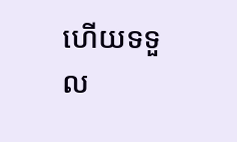ហើយទទួល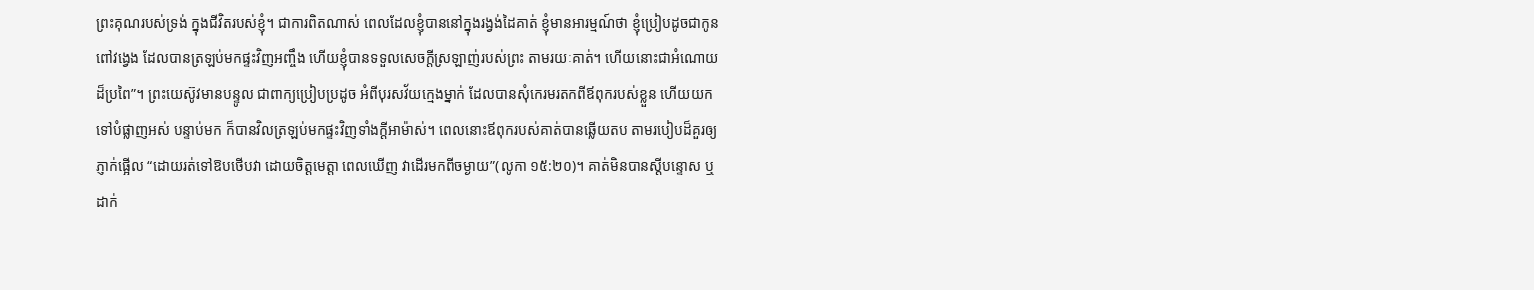ព្រះគុណរបស់ទ្រង់ ក្នុងជីវិតរបស់ខ្ញុំ។ ជាការពិតណាស់ ពេលដែលខ្ញុំបាននៅក្នុងរង្វង់ដៃគាត់ ខ្ញុំមានអារម្មណ៍ថា ខ្ញុំប្រៀបដូចជាកូនពៅវង្វេង ដែលបានត្រឡប់មកផ្ទះវិញអញ្ចឹង ហើយខ្ញុំបានទទួលសេចក្តីស្រឡាញ់របស់ព្រះ តាមរយៈគាត់។ ហើយនោះជាអំណោយដ៏ប្រពៃ”។ ព្រះយេស៊ូវមានបន្ទូល ជាពាក្យប្រៀបប្រដូច អំពីបុរសវ័យក្មេងម្នាក់ ដែលបានសុំកេរមរតកពីឪពុករបស់ខ្លួន ហើយយកទៅបំផ្លាញអស់ បន្ទាប់មក ក៏បានវិលត្រឡប់មកផ្ទះវិញទាំងក្តីអាម៉ាស់។ ពេលនោះឪពុករបស់គាត់បានឆ្លើយតប តាមរបៀបដ៏គួរឲ្យភ្ញាក់ផ្អើល “ដោយរត់ទៅឱបថើបវា ដោយចិត្តមេត្តា ពេលឃើញ វាដើរមកពីចម្ងាយ”(លូកា ១៥:២០)។ គាត់មិនបានស្តីបន្ទោស ឬដាក់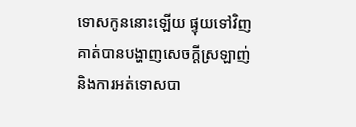ទោសកូននោះឡើយ ផ្ទុយទៅវិញ គាត់បានបង្ហាញសេចក្តីស្រឡាញ់ និងការអត់ទោសបា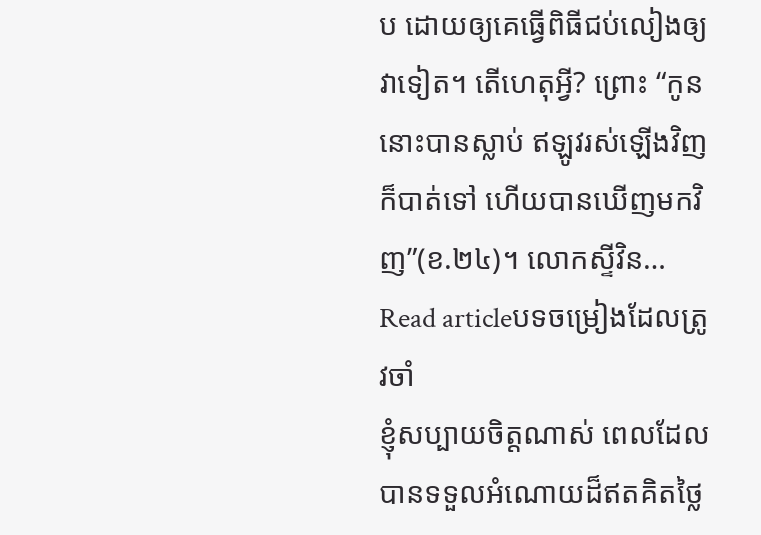ប ដោយឲ្យគេធ្វើពិធីជប់លៀងឲ្យវាទៀត។ តើហេតុអ្វី? ព្រោះ “កូននោះបានស្លាប់ ឥឡូវរស់ឡើងវិញ ក៏បាត់ទៅ ហើយបានឃើញមកវិញ”(ខ.២៤)។ លោកស្ទីវិន…
Read articleបទចម្រៀងដែលត្រូវចាំ
ខ្ញុំសប្បាយចិត្តណាស់ ពេលដែលបានទទួលអំណោយដ៏ឥតគិតថ្លៃ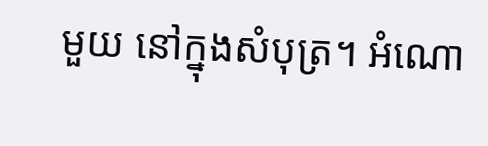មួយ នៅក្នុងសំបុត្រ។ អំណោ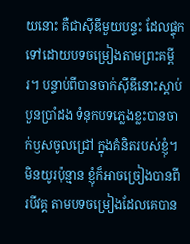យនោះ គឺជាស៊ីឌីមួយបន្ទះ ដែលផ្ទុកទៅដោយបទចម្រៀងតាមព្រះគម្ពីរ។ បន្ទាប់ពីបានចាក់ស៊ីឌីនោះស្តាប់បួនប្រាំដង ទំនុកបទភ្លេងខ្លះបានចាក់ឫសចូលជ្រៅ ក្នុងគំនិតរបស់ខ្ញុំ។ មិនយូរប៉ុន្មាន ខ្ញុំក៏អាចច្រៀងបានពីរបីវគ្គ តាមបទចម្រៀងដែលគេបាន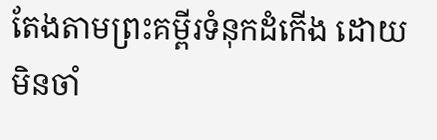តែងតាមព្រះគម្ពីរទំនុកដំកើង ដោយមិនចាំ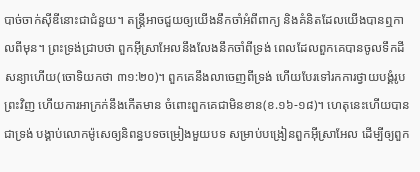បាច់ចាក់ស៊ីឌីនោះជាជំនួយ។ តន្រ្តីអាចជួយឲ្យយើងនឹកចាំអំពីពាក្យ និងគំនិតដែលយើងបានឮកាលពីមុន។ ព្រះទ្រង់ជ្រាបថា ពួកអ៊ីស្រាអែលនឹងលែងនឹកចាំពីទ្រង់ ពេលដែលពួកគេបានចូលទឹកដីសន្យាហើយ(ចោទិយកថា ៣១:២០)។ ពួកគេនឹងលាចេញពីទ្រង់ ហើយបែរទៅរកការថ្វាយបង្គំរូបព្រះវិញ ហើយការអាក្រក់នឹងកើតមាន ចំពោះពួកគេជាមិនខាន(ខ.១៦-១៨)។ ហេតុនេះហើយបានជាទ្រង់ បង្គាប់លោកម៉ូសេឲ្យនិពន្ធបទចម្រៀងមួយបទ សម្រាប់បង្រៀនពួកអ៊ីស្រាអែល ដើម្បីឲ្យពួក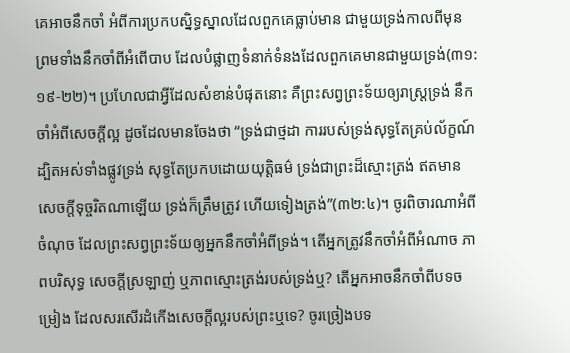គេអាចនឹកចាំ អំពីការប្រកបស្និទ្ធស្នាលដែលពួកគេធ្លាប់មាន ជាមួយទ្រង់កាលពីមុន ព្រមទាំងនឹកចាំពីអំពើបាប ដែលបំផ្លាញទំនាក់ទំនងដែលពួកគេមានជាមួយទ្រង់(៣១:១៩-២២)។ ប្រហែលជាអ្វីដែលសំខាន់បំផុតនោះ គឺព្រះសព្វព្រះទ័យឲ្យរាស្រ្តទ្រង់ នឹកចាំអំពីសេចក្តីល្អ ដូចដែលមានចែងថា “ទ្រង់ជាថ្មដា ការរបស់ទ្រង់សុទ្ធតែគ្រប់ល័ក្ខណ៍ ដ្បិតអស់ទាំងផ្លូវទ្រង់ សុទ្ធតែប្រកបដោយយុត្តិធម៌ ទ្រង់ជាព្រះដ៏ស្មោះត្រង់ ឥតមានសេចក្តីទុច្ចរិតណាឡើយ ទ្រង់ក៏ត្រឹមត្រូវ ហើយទៀងត្រង់”(៣២:៤)។ ចូរពិចារណាអំពីចំណុច ដែលព្រះសព្វព្រះទ័យឲ្យអ្នកនឹកចាំអំពីទ្រង់។ តើអ្នកត្រូវនឹកចាំអំពីអំណាច ភាពបរិសុទ្ធ សេចក្តីស្រឡាញ់ ឬភាពស្មោះត្រង់របស់ទ្រង់ឬ? តើអ្នកអាចនឹកចាំពីបទចម្រៀង ដែលសរសើរដំកើងសេចក្តីល្អរបស់ព្រះឬទេ? ចូរច្រៀងបទ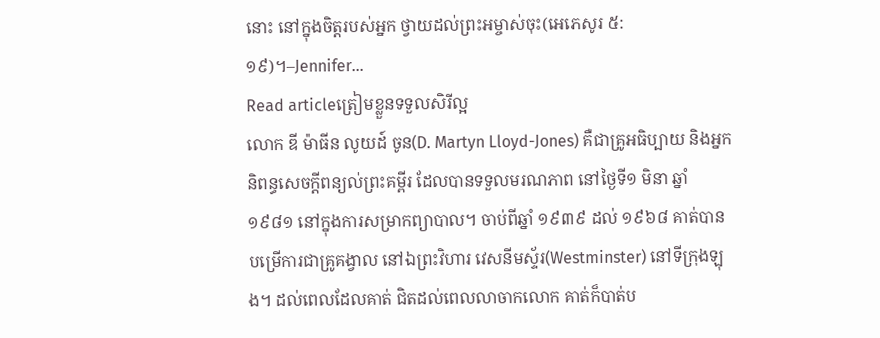នោះ នៅក្នុងចិត្តរបស់អ្នក ថ្វាយដល់ព្រះអម្ចាស់ចុះ(អេភេសូរ ៥:១៩)។–Jennifer…
Read articleត្រៀមខ្លួនទទួលសិរីល្អ
លោក ឌី ម៉ាធីន លូយដ៍ ចូន(D. Martyn Lloyd-Jones) គឺជាគ្រូអធិប្បាយ និងអ្នកនិពន្ធសេចក្តីពន្យល់ព្រះគម្ពីរ ដែលបានទទួលមរណភាព នៅថ្ងៃទី១ មិនា ឆ្នាំ១៩៨១ នៅក្នុងការសម្រាកព្យាបាល។ ចាប់ពីឆ្នាំ ១៩៣៩ ដល់ ១៩៦៨ គាត់បានបម្រើការជាគ្រូគង្វាល នៅឯព្រះវិហារ វេសនីមស្ទ័រ(Westminster) នៅទីក្រុងឡុង។ ដល់ពេលដែលគាត់ ជិតដល់ពេលលាចាកលោក គាត់ក៏បាត់ប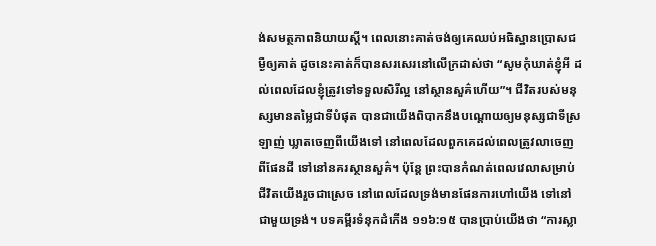ង់សមត្ថភាពនិយាយស្តី។ ពេលនោះគាត់ចង់ឲ្យគេឈប់អធិស្ឋានប្រោសជម្ងឺឲ្យគាត់ ដូចនេះគាត់ក៏បានសរសេរនៅលើក្រដាស់ថា “សូមកុំឃាត់ខ្ញុំអី ដល់ពេលដែលខ្ញុំត្រូវទៅទទួលសិរីល្អ នៅស្ថានសួគ៌ហើយ”។ ជីវិតរបស់មនុស្សមានតម្លៃជាទីបំផុត បានជាយើងពិបាកនឹងបណ្តោយឲ្យមនុស្សជាទីស្រឡាញ់ ឃ្លាតចេញពីយើងទៅ នៅពេលដែលពួកគេដល់ពេលត្រូវលាចេញពីផែនដី ទៅនៅនគរស្ថានសួគ៌។ ប៉ុន្តែ ព្រះបានកំណត់ពេលវេលាសម្រាប់ជីវិតយើងរួចជាស្រេច នៅពេលដែលទ្រង់មានផែនការហៅយើង ទៅនៅជាមួយទ្រង់។ បទគម្ពីរទំនុកដំកើង ១១៦:១៥ បានប្រាប់យើងថា “ការស្លា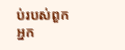ប់របស់ពួកអ្នក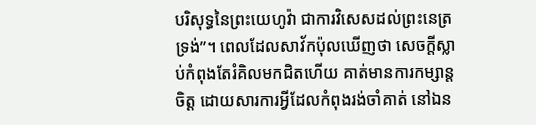បរិសុទ្ធនៃព្រះយេហូវ៉ា ជាការវិសេសដល់ព្រះនេត្រទ្រង់”។ ពេលដែលសាវ័កប៉ុលឃើញថា សេចក្តីស្លាប់កំពុងតែរំគិលមកជិតហើយ គាត់មានការកម្សាន្តចិត្ត ដោយសារការអ្វីដែលកំពុងរង់ចាំគាត់ នៅឯន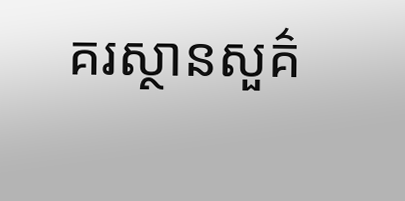គរស្ថានសួគ៌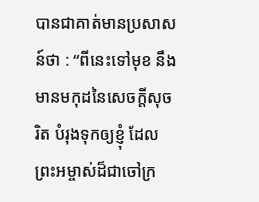បានជាគាត់មានប្រសាសន៍ថា : “ពីនេះទៅមុខ នឹងមានមកុដនៃសេចក្តីសុចរិត បំរុងទុកឲ្យខ្ញុំ ដែលព្រះអម្ចាស់ដ៏ជាចៅក្រ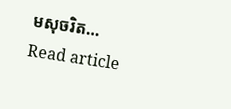មសុចរិត…
Read article